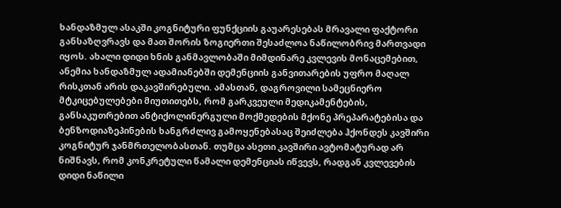ხანდაზმულ ასაკში კოგნიტური ფუნქციის გაუარესებას მრავალი ფაქტორი განსაზღვრავს და მათ შორის ზოგიერთი შესაძლოა ნაწილობრივ მართვადი იყოს. ახალი დიდი ხნის განმავლობაში მიმდინარე კვლევის მონაცემებით, ანემია ხანდაზმულ ადამიანებში დემენციის განვითარების უფრო მაღალ რისკთან არის დაკავშირებული. ამასთან, დაგროვილი სამეცნიერო მტკიცებულებები მიუთითებს, რომ გარკვეული მედიკამენტების, განსაკუთრებით ანტიქოლინერგული მოქმედების მქონე პრეპარატებისა და ბენზოდიაზეპინების ხანგრძლივ გამოყენებასაც შეიძლება ჰქონდეს კავშირი კოგნიტურ ჯანმრთელობასთან. თუმცა ასეთი კავშირი ავტომატურად არ ნიშნავს, რომ კონკრეტული წამალი დემენციას იწვევს, რადგან კვლევების დიდი ნაწილი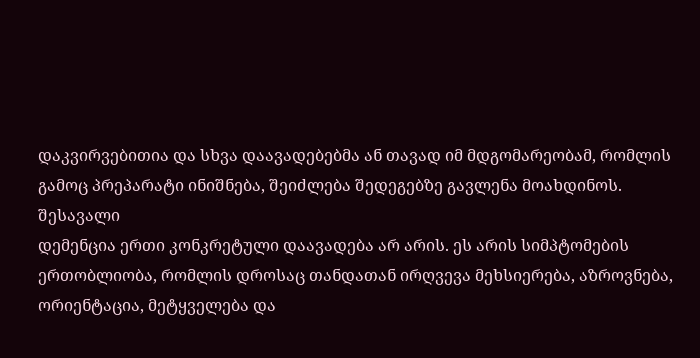დაკვირვებითია და სხვა დაავადებებმა ან თავად იმ მდგომარეობამ, რომლის გამოც პრეპარატი ინიშნება, შეიძლება შედეგებზე გავლენა მოახდინოს.
შესავალი
დემენცია ერთი კონკრეტული დაავადება არ არის. ეს არის სიმპტომების ერთობლიობა, რომლის დროსაც თანდათან ირღვევა მეხსიერება, აზროვნება, ორიენტაცია, მეტყველება და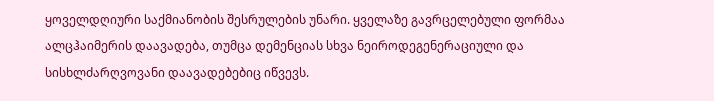ყოველდღიური საქმიანობის შესრულების უნარი. ყველაზე გავრცელებული ფორმაა ალცჰაიმერის დაავადება, თუმცა დემენციას სხვა ნეიროდეგენერაციული და სისხლძარღვოვანი დაავადებებიც იწვევს.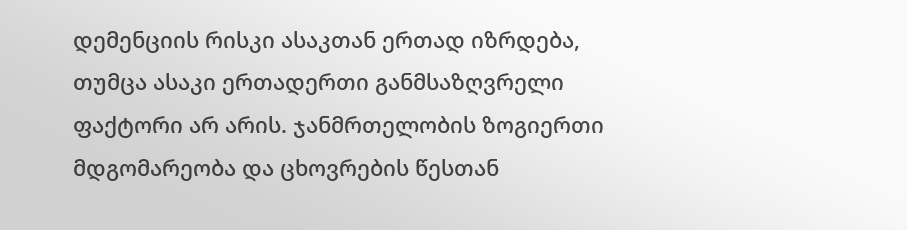დემენციის რისკი ასაკთან ერთად იზრდება, თუმცა ასაკი ერთადერთი განმსაზღვრელი ფაქტორი არ არის. ჯანმრთელობის ზოგიერთი მდგომარეობა და ცხოვრების წესთან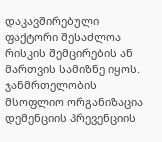დაკავშირებული ფაქტორი შესაძლოა რისკის შემცირების ან მართვის სამიზნე იყოს. ჯანმრთელობის მსოფლიო ორგანიზაცია დემენციის პრევენციის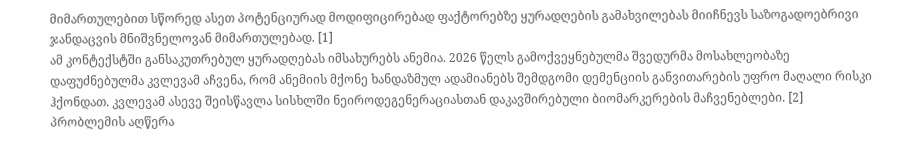მიმართულებით სწორედ ასეთ პოტენციურად მოდიფიცირებად ფაქტორებზე ყურადღების გამახვილებას მიიჩნევს საზოგადოებრივი ჯანდაცვის მნიშვნელოვან მიმართულებად. [1]
ამ კონტექსტში განსაკუთრებულ ყურადღებას იმსახურებს ანემია. 2026 წელს გამოქვეყნებულმა შვედურმა მოსახლეობაზე დაფუძნებულმა კვლევამ აჩვენა, რომ ანემიის მქონე ხანდაზმულ ადამიანებს შემდგომი დემენციის განვითარების უფრო მაღალი რისკი ჰქონდათ. კვლევამ ასევე შეისწავლა სისხლში ნეიროდეგენერაციასთან დაკავშირებული ბიომარკერების მაჩვენებლები. [2]
პრობლემის აღწერა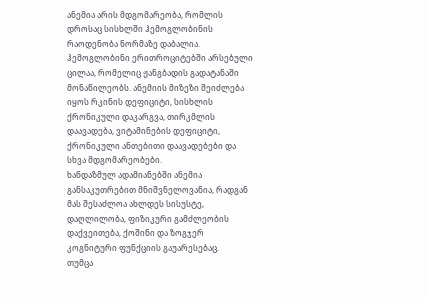ანემია არის მდგომარეობა, რომლის დროსაც სისხლში ჰემოგლობინის რაოდენობა ნორმაზე დაბალია. ჰემოგლობინი ერითროციტებში არსებული ცილაა, რომელიც ჟანგბადის გადატანაში მონაწილეობს. ანემიის მიზეზი შეიძლება იყოს რკინის დეფიციტი, სისხლის ქრონიკული დაკარგვა, თირკმლის დაავადება, ვიტამინების დეფიციტი, ქრონიკული ანთებითი დაავადებები და სხვა მდგომარეობები.
ხანდაზმულ ადამიანებში ანემია განსაკუთრებით მნიშვნელოვანია, რადგან მას შესაძლოა ახლდეს სისუსტე, დაღლილობა, ფიზიკური გამძლეობის დაქვეითება, ქოშინი და ზოგჯერ კოგნიტური ფუნქციის გაუარესებაც.
თუმცა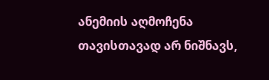ანემიის აღმოჩენა თავისთავად არ ნიშნავს,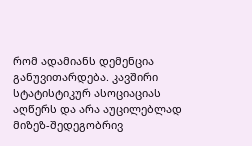რომ ადამიანს დემენცია განუვითარდება. კავშირი სტატისტიკურ ასოციაციას აღწერს და არა აუცილებლად მიზეზ-შედეგობრივ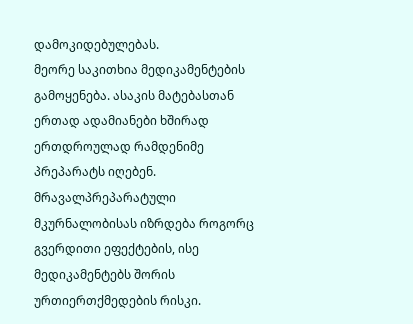დამოკიდებულებას.
მეორე საკითხია მედიკამენტების გამოყენება. ასაკის მატებასთან ერთად ადამიანები ხშირად ერთდროულად რამდენიმე პრეპარატს იღებენ. მრავალპრეპარატული მკურნალობისას იზრდება როგორც გვერდითი ეფექტების, ისე მედიკამენტებს შორის ურთიერთქმედების რისკი.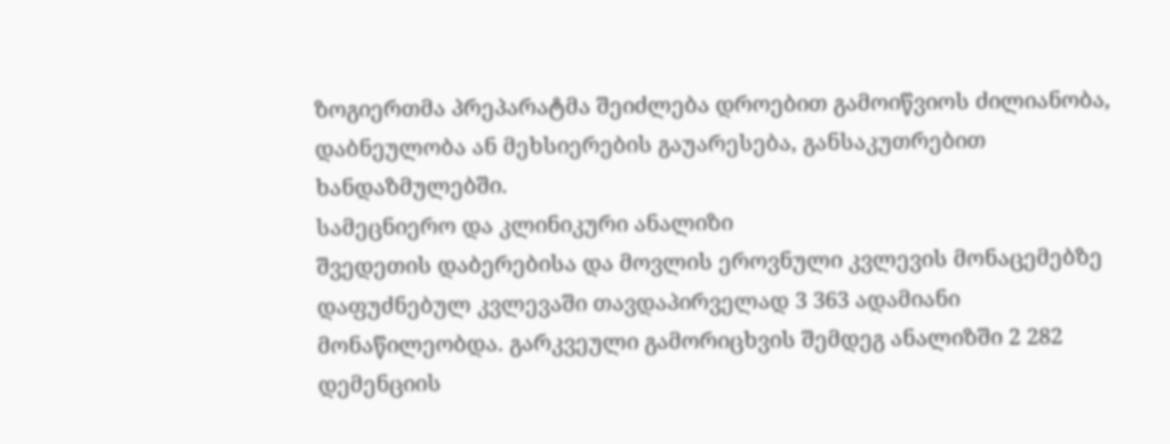ზოგიერთმა პრეპარატმა შეიძლება დროებით გამოიწვიოს ძილიანობა, დაბნეულობა ან მეხსიერების გაუარესება, განსაკუთრებით ხანდაზმულებში.
სამეცნიერო და კლინიკური ანალიზი
შვედეთის დაბერებისა და მოვლის ეროვნული კვლევის მონაცემებზე დაფუძნებულ კვლევაში თავდაპირველად 3 363 ადამიანი მონაწილეობდა. გარკვეული გამორიცხვის შემდეგ ანალიზში 2 282 დემენციის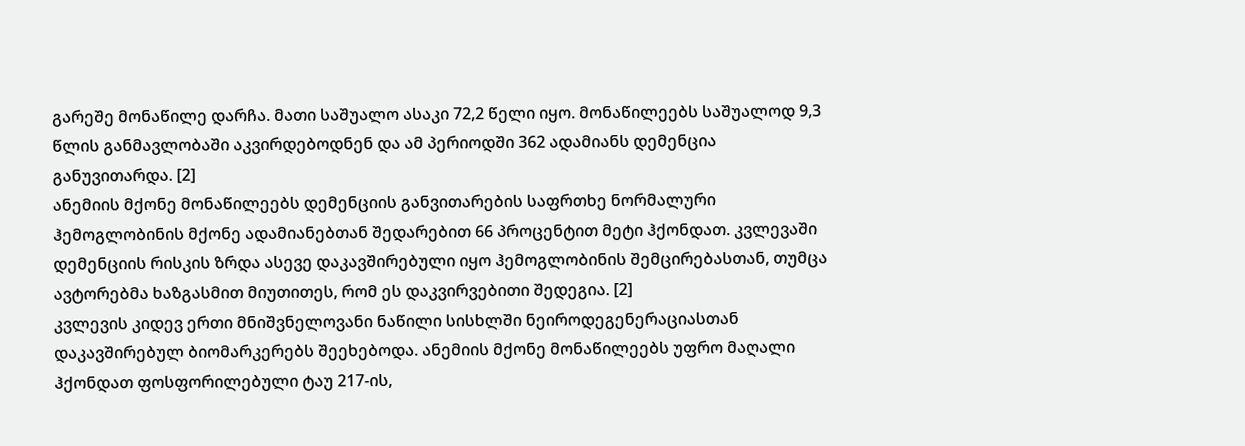გარეშე მონაწილე დარჩა. მათი საშუალო ასაკი 72,2 წელი იყო. მონაწილეებს საშუალოდ 9,3 წლის განმავლობაში აკვირდებოდნენ და ამ პერიოდში 362 ადამიანს დემენცია განუვითარდა. [2]
ანემიის მქონე მონაწილეებს დემენციის განვითარების საფრთხე ნორმალური ჰემოგლობინის მქონე ადამიანებთან შედარებით 66 პროცენტით მეტი ჰქონდათ. კვლევაში დემენციის რისკის ზრდა ასევე დაკავშირებული იყო ჰემოგლობინის შემცირებასთან, თუმცა ავტორებმა ხაზგასმით მიუთითეს, რომ ეს დაკვირვებითი შედეგია. [2]
კვლევის კიდევ ერთი მნიშვნელოვანი ნაწილი სისხლში ნეიროდეგენერაციასთან დაკავშირებულ ბიომარკერებს შეეხებოდა. ანემიის მქონე მონაწილეებს უფრო მაღალი ჰქონდათ ფოსფორილებული ტაუ 217-ის,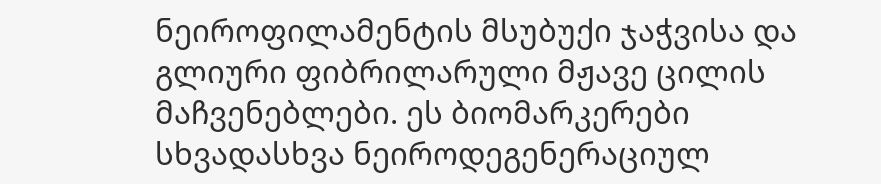ნეიროფილამენტის მსუბუქი ჯაჭვისა და გლიური ფიბრილარული მჟავე ცილის მაჩვენებლები. ეს ბიომარკერები სხვადასხვა ნეიროდეგენერაციულ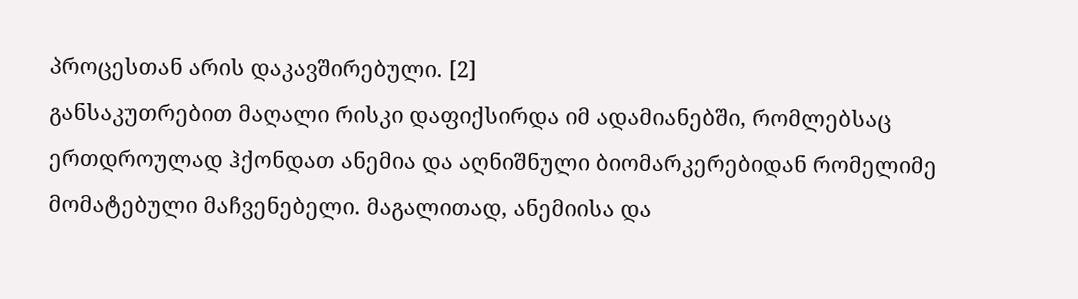პროცესთან არის დაკავშირებული. [2]
განსაკუთრებით მაღალი რისკი დაფიქსირდა იმ ადამიანებში, რომლებსაც ერთდროულად ჰქონდათ ანემია და აღნიშნული ბიომარკერებიდან რომელიმე მომატებული მაჩვენებელი. მაგალითად, ანემიისა და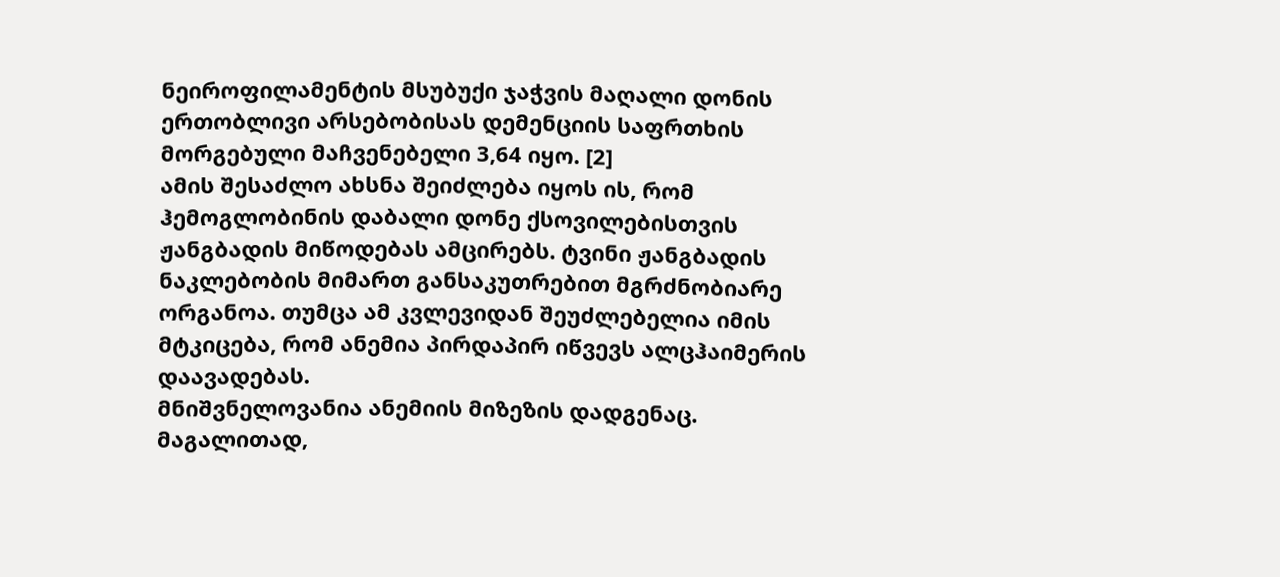ნეიროფილამენტის მსუბუქი ჯაჭვის მაღალი დონის ერთობლივი არსებობისას დემენციის საფრთხის მორგებული მაჩვენებელი 3,64 იყო. [2]
ამის შესაძლო ახსნა შეიძლება იყოს ის, რომ ჰემოგლობინის დაბალი დონე ქსოვილებისთვის ჟანგბადის მიწოდებას ამცირებს. ტვინი ჟანგბადის ნაკლებობის მიმართ განსაკუთრებით მგრძნობიარე ორგანოა. თუმცა ამ კვლევიდან შეუძლებელია იმის მტკიცება, რომ ანემია პირდაპირ იწვევს ალცჰაიმერის დაავადებას.
მნიშვნელოვანია ანემიის მიზეზის დადგენაც. მაგალითად,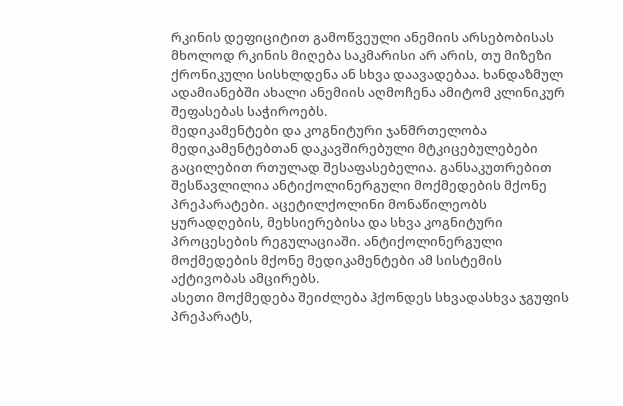რკინის დეფიციტით გამოწვეული ანემიის არსებობისას მხოლოდ რკინის მიღება საკმარისი არ არის, თუ მიზეზი ქრონიკული სისხლდენა ან სხვა დაავადებაა. ხანდაზმულ ადამიანებში ახალი ანემიის აღმოჩენა ამიტომ კლინიკურ შეფასებას საჭიროებს.
მედიკამენტები და კოგნიტური ჯანმრთელობა
მედიკამენტებთან დაკავშირებული მტკიცებულებები გაცილებით რთულად შესაფასებელია. განსაკუთრებით შესწავლილია ანტიქოლინერგული მოქმედების მქონე პრეპარატები. აცეტილქოლინი მონაწილეობს ყურადღების, მეხსიერებისა და სხვა კოგნიტური პროცესების რეგულაციაში. ანტიქოლინერგული მოქმედების მქონე მედიკამენტები ამ სისტემის აქტივობას ამცირებს.
ასეთი მოქმედება შეიძლება ჰქონდეს სხვადასხვა ჯგუფის პრეპარატს,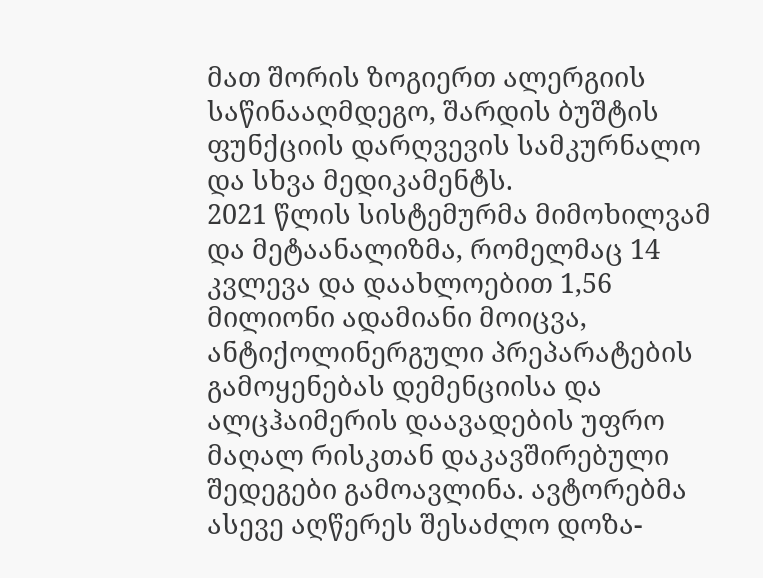მათ შორის ზოგიერთ ალერგიის საწინააღმდეგო, შარდის ბუშტის ფუნქციის დარღვევის სამკურნალო და სხვა მედიკამენტს.
2021 წლის სისტემურმა მიმოხილვამ და მეტაანალიზმა, რომელმაც 14 კვლევა და დაახლოებით 1,56 მილიონი ადამიანი მოიცვა, ანტიქოლინერგული პრეპარატების გამოყენებას დემენციისა და ალცჰაიმერის დაავადების უფრო მაღალ რისკთან დაკავშირებული შედეგები გამოავლინა. ავტორებმა ასევე აღწერეს შესაძლო დოზა-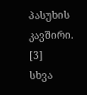პასუხის კავშირი. [3]
სხვა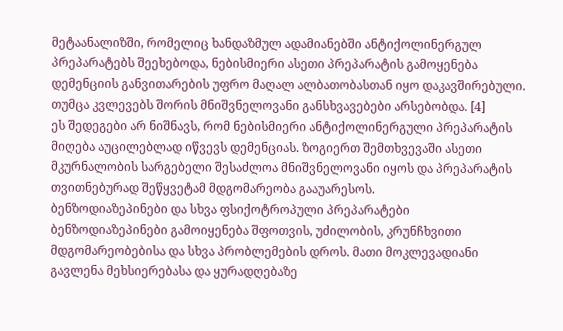მეტაანალიზში, რომელიც ხანდაზმულ ადამიანებში ანტიქოლინერგულ პრეპარატებს შეეხებოდა, ნებისმიერი ასეთი პრეპარატის გამოყენება დემენციის განვითარების უფრო მაღალ ალბათობასთან იყო დაკავშირებული. თუმცა კვლევებს შორის მნიშვნელოვანი განსხვავებები არსებობდა. [4]
ეს შედეგები არ ნიშნავს, რომ ნებისმიერი ანტიქოლინერგული პრეპარატის მიღება აუცილებლად იწვევს დემენციას. ზოგიერთ შემთხვევაში ასეთი მკურნალობის სარგებელი შესაძლოა მნიშვნელოვანი იყოს და პრეპარატის თვითნებურად შეწყვეტამ მდგომარეობა გააუარესოს.
ბენზოდიაზეპინები და სხვა ფსიქოტროპული პრეპარატები
ბენზოდიაზეპინები გამოიყენება შფოთვის, უძილობის, კრუნჩხვითი მდგომარეობებისა და სხვა პრობლემების დროს. მათი მოკლევადიანი გავლენა მეხსიერებასა და ყურადღებაზე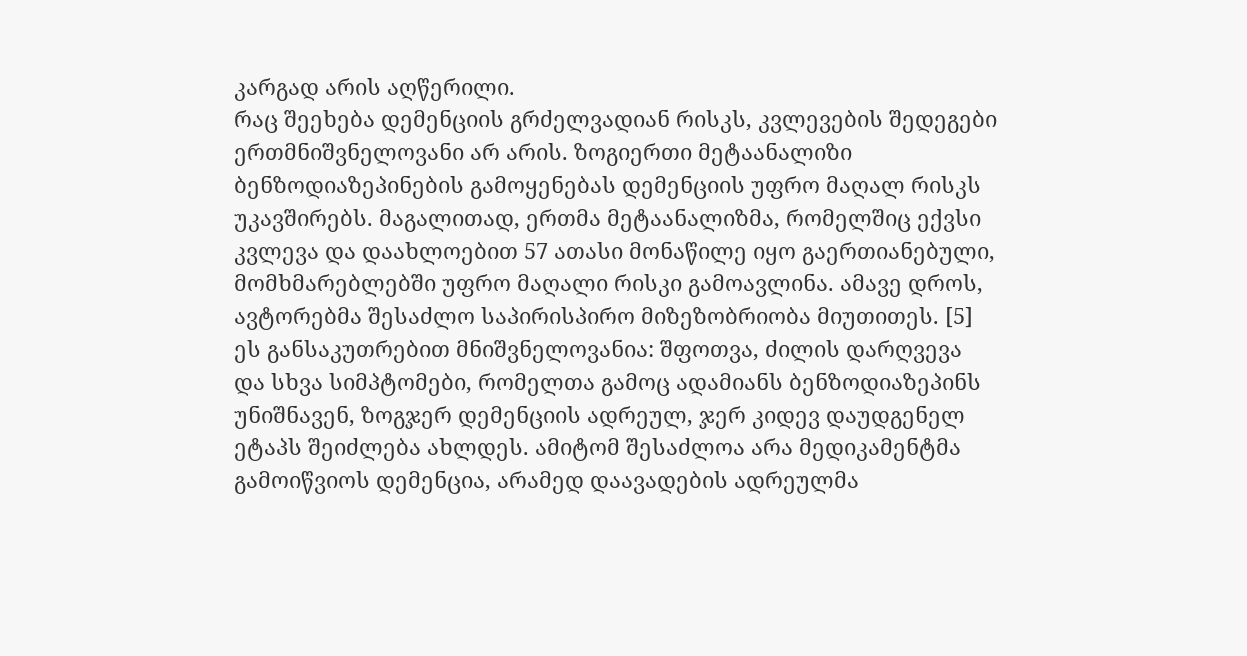კარგად არის აღწერილი.
რაც შეეხება დემენციის გრძელვადიან რისკს, კვლევების შედეგები ერთმნიშვნელოვანი არ არის. ზოგიერთი მეტაანალიზი ბენზოდიაზეპინების გამოყენებას დემენციის უფრო მაღალ რისკს უკავშირებს. მაგალითად, ერთმა მეტაანალიზმა, რომელშიც ექვსი კვლევა და დაახლოებით 57 ათასი მონაწილე იყო გაერთიანებული, მომხმარებლებში უფრო მაღალი რისკი გამოავლინა. ამავე დროს, ავტორებმა შესაძლო საპირისპირო მიზეზობრიობა მიუთითეს. [5]
ეს განსაკუთრებით მნიშვნელოვანია: შფოთვა, ძილის დარღვევა და სხვა სიმპტომები, რომელთა გამოც ადამიანს ბენზოდიაზეპინს უნიშნავენ, ზოგჯერ დემენციის ადრეულ, ჯერ კიდევ დაუდგენელ ეტაპს შეიძლება ახლდეს. ამიტომ შესაძლოა არა მედიკამენტმა გამოიწვიოს დემენცია, არამედ დაავადების ადრეულმა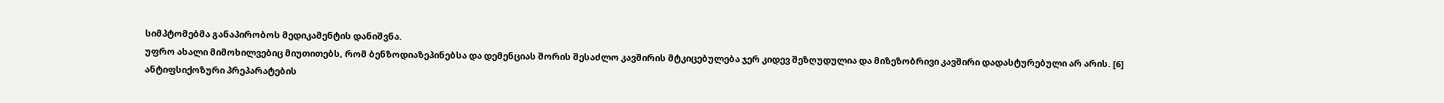სიმპტომებმა განაპირობოს მედიკამენტის დანიშვნა.
უფრო ახალი მიმოხილვებიც მიუთითებს, რომ ბენზოდიაზეპინებსა და დემენციას შორის შესაძლო კავშირის მტკიცებულება ჯერ კიდევ შეზღუდულია და მიზეზობრივი კავშირი დადასტურებული არ არის. [6]
ანტიფსიქოზური პრეპარატების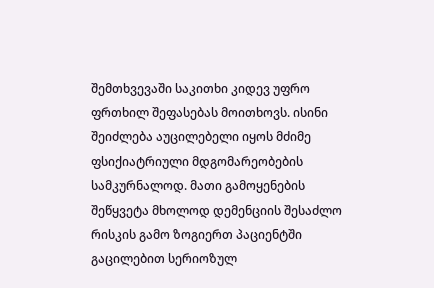შემთხვევაში საკითხი კიდევ უფრო ფრთხილ შეფასებას მოითხოვს. ისინი შეიძლება აუცილებელი იყოს მძიმე ფსიქიატრიული მდგომარეობების სამკურნალოდ. მათი გამოყენების შეწყვეტა მხოლოდ დემენციის შესაძლო რისკის გამო ზოგიერთ პაციენტში გაცილებით სერიოზულ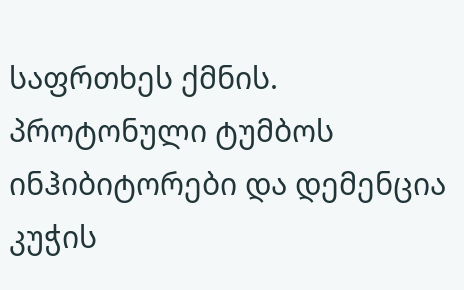საფრთხეს ქმნის.
პროტონული ტუმბოს ინჰიბიტორები და დემენცია
კუჭის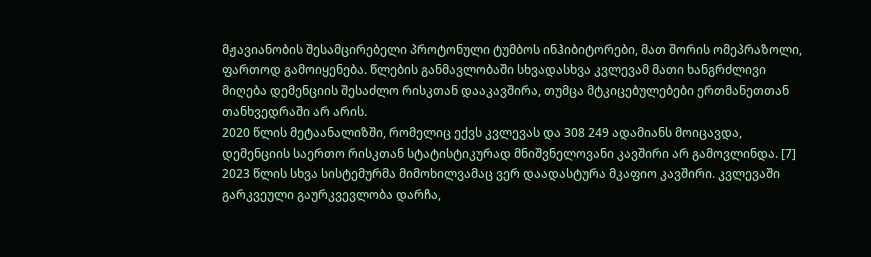მჟავიანობის შესამცირებელი პროტონული ტუმბოს ინჰიბიტორები, მათ შორის ომეპრაზოლი, ფართოდ გამოიყენება. წლების განმავლობაში სხვადასხვა კვლევამ მათი ხანგრძლივი მიღება დემენციის შესაძლო რისკთან დააკავშირა, თუმცა მტკიცებულებები ერთმანეთთან თანხვედრაში არ არის.
2020 წლის მეტაანალიზში, რომელიც ექვს კვლევას და 308 249 ადამიანს მოიცავდა, დემენციის საერთო რისკთან სტატისტიკურად მნიშვნელოვანი კავშირი არ გამოვლინდა. [7]
2023 წლის სხვა სისტემურმა მიმოხილვამაც ვერ დაადასტურა მკაფიო კავშირი. კვლევაში გარკვეული გაურკვევლობა დარჩა,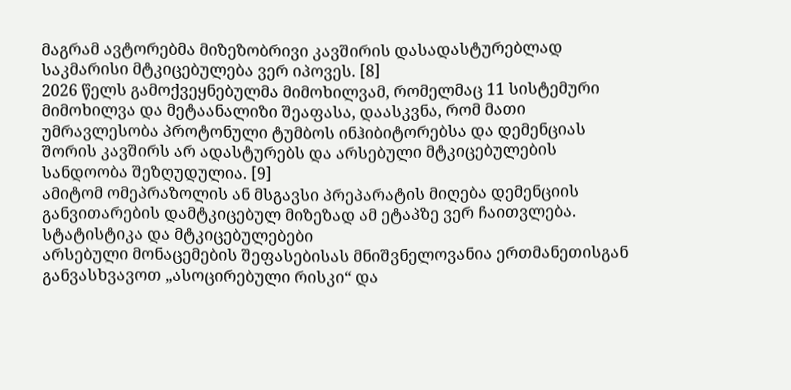მაგრამ ავტორებმა მიზეზობრივი კავშირის დასადასტურებლად საკმარისი მტკიცებულება ვერ იპოვეს. [8]
2026 წელს გამოქვეყნებულმა მიმოხილვამ, რომელმაც 11 სისტემური მიმოხილვა და მეტაანალიზი შეაფასა, დაასკვნა, რომ მათი უმრავლესობა პროტონული ტუმბოს ინჰიბიტორებსა და დემენციას შორის კავშირს არ ადასტურებს და არსებული მტკიცებულების სანდოობა შეზღუდულია. [9]
ამიტომ ომეპრაზოლის ან მსგავსი პრეპარატის მიღება დემენციის განვითარების დამტკიცებულ მიზეზად ამ ეტაპზე ვერ ჩაითვლება.
სტატისტიკა და მტკიცებულებები
არსებული მონაცემების შეფასებისას მნიშვნელოვანია ერთმანეთისგან განვასხვავოთ „ასოცირებული რისკი“ და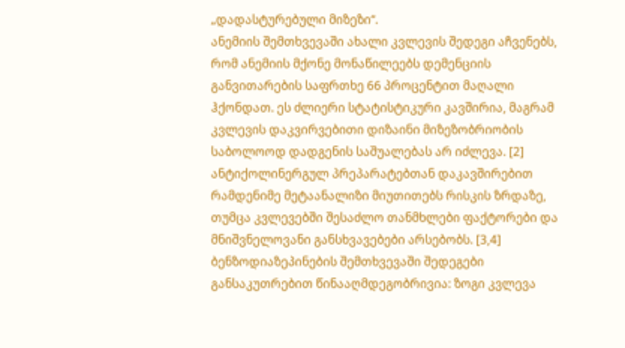„დადასტურებული მიზეზი“.
ანემიის შემთხვევაში ახალი კვლევის შედეგი აჩვენებს, რომ ანემიის მქონე მონაწილეებს დემენციის განვითარების საფრთხე 66 პროცენტით მაღალი ჰქონდათ. ეს ძლიერი სტატისტიკური კავშირია, მაგრამ კვლევის დაკვირვებითი დიზაინი მიზეზობრიობის საბოლოოდ დადგენის საშუალებას არ იძლევა. [2]
ანტიქოლინერგულ პრეპარატებთან დაკავშირებით რამდენიმე მეტაანალიზი მიუთითებს რისკის ზრდაზე, თუმცა კვლევებში შესაძლო თანმხლები ფაქტორები და მნიშვნელოვანი განსხვავებები არსებობს. [3,4]
ბენზოდიაზეპინების შემთხვევაში შედეგები განსაკუთრებით წინააღმდეგობრივია: ზოგი კვლევა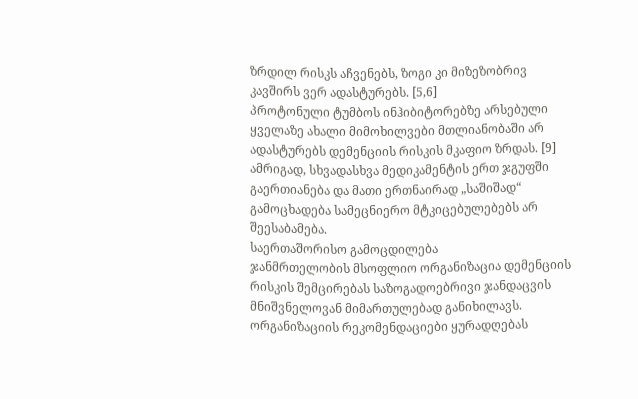ზრდილ რისკს აჩვენებს, ზოგი კი მიზეზობრივ კავშირს ვერ ადასტურებს. [5,6]
პროტონული ტუმბოს ინჰიბიტორებზე არსებული ყველაზე ახალი მიმოხილვები მთლიანობაში არ ადასტურებს დემენციის რისკის მკაფიო ზრდას. [9]
ამრიგად, სხვადასხვა მედიკამენტის ერთ ჯგუფში გაერთიანება და მათი ერთნაირად „საშიშად“ გამოცხადება სამეცნიერო მტკიცებულებებს არ შეესაბამება.
საერთაშორისო გამოცდილება
ჯანმრთელობის მსოფლიო ორგანიზაცია დემენციის რისკის შემცირებას საზოგადოებრივი ჯანდაცვის მნიშვნელოვან მიმართულებად განიხილავს. ორგანიზაციის რეკომენდაციები ყურადღებას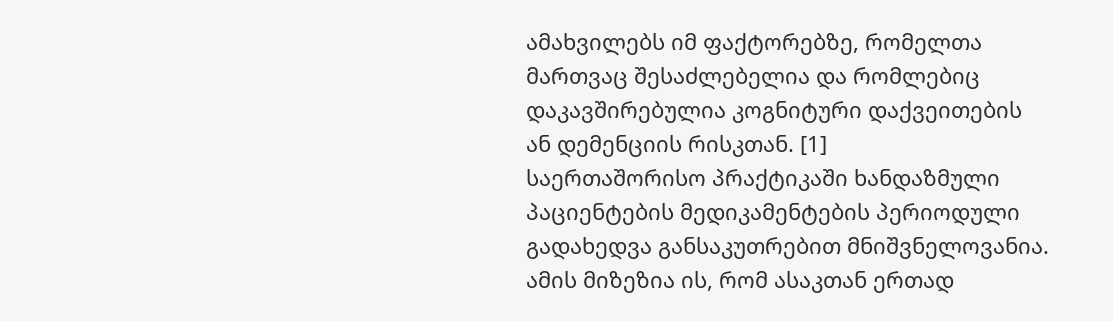ამახვილებს იმ ფაქტორებზე, რომელთა მართვაც შესაძლებელია და რომლებიც დაკავშირებულია კოგნიტური დაქვეითების ან დემენციის რისკთან. [1]
საერთაშორისო პრაქტიკაში ხანდაზმული პაციენტების მედიკამენტების პერიოდული გადახედვა განსაკუთრებით მნიშვნელოვანია. ამის მიზეზია ის, რომ ასაკთან ერთად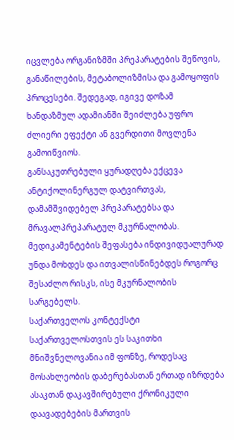იცვლება ორგანიზმში პრეპარატების შეწოვის, განაწილების, მეტაბოლიზმისა და გამოყოფის პროცესები. შედეგად, იგივე დოზამ ხანდაზმულ ადამიანში შეიძლება უფრო ძლიერი ეფექტი ან გვერდითი მოვლენა გამოიწვიოს.
განსაკუთრებული ყურადღება ექცევა ანტიქოლინერგულ დატვირთვას, დამამშვიდებელ პრეპარატებსა და მრავალპრეპარატულ მკურნალობას. მედიკამენტების შეფასება ინდივიდუალურად უნდა მოხდეს და ითვალისწინებდეს როგორც შესაძლო რისკს, ისე მკურნალობის სარგებელს.
საქართველოს კონტექსტი
საქართველოსთვის ეს საკითხი მნიშვნელოვანია იმ ფონზე, როდესაც მოსახლეობის დაბერებასთან ერთად იზრდება ასაკთან დაკავშირებული ქრონიკული დაავადებების მართვის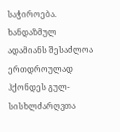საჭიროება. ხანდაზმულ ადამიანს შესაძლოა ერთდროულად ჰქონდეს გულ-სისხლძარღვთა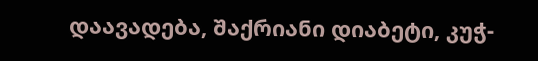დაავადება, შაქრიანი დიაბეტი, კუჭ-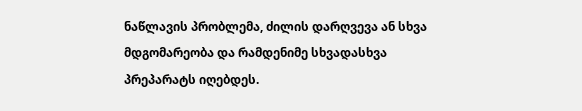ნაწლავის პრობლემა, ძილის დარღვევა ან სხვა მდგომარეობა და რამდენიმე სხვადასხვა პრეპარატს იღებდეს.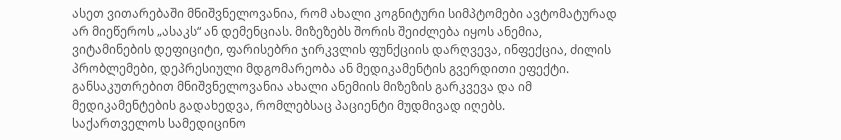ასეთ ვითარებაში მნიშვნელოვანია, რომ ახალი კოგნიტური სიმპტომები ავტომატურად არ მიეწეროს „ასაკს“ ან დემენციას. მიზეზებს შორის შეიძლება იყოს ანემია, ვიტამინების დეფიციტი, ფარისებრი ჯირკვლის ფუნქციის დარღვევა, ინფექცია, ძილის პრობლემები, დეპრესიული მდგომარეობა ან მედიკამენტის გვერდითი ეფექტი.
განსაკუთრებით მნიშვნელოვანია ახალი ანემიის მიზეზის გარკვევა და იმ მედიკამენტების გადახედვა, რომლებსაც პაციენტი მუდმივად იღებს.
საქართველოს სამედიცინო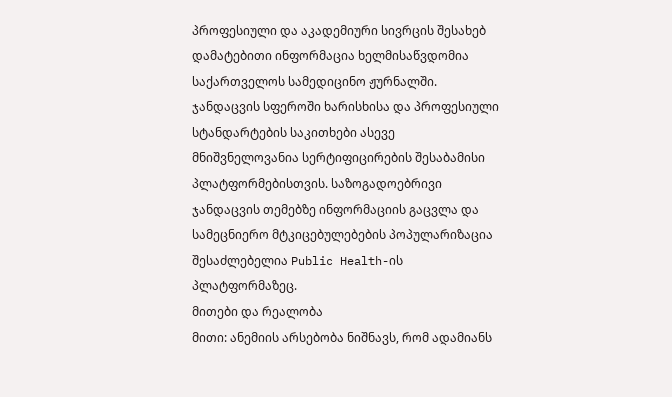პროფესიული და აკადემიური სივრცის შესახებ დამატებითი ინფორმაცია ხელმისაწვდომია საქართველოს სამედიცინო ჟურნალში. ჯანდაცვის სფეროში ხარისხისა და პროფესიული სტანდარტების საკითხები ასევე მნიშვნელოვანია სერტიფიცირების შესაბამისი პლატფორმებისთვის. საზოგადოებრივი ჯანდაცვის თემებზე ინფორმაციის გაცვლა და სამეცნიერო მტკიცებულებების პოპულარიზაცია შესაძლებელია Public Health-ის პლატფორმაზეც.
მითები და რეალობა
მითი: ანემიის არსებობა ნიშნავს, რომ ადამიანს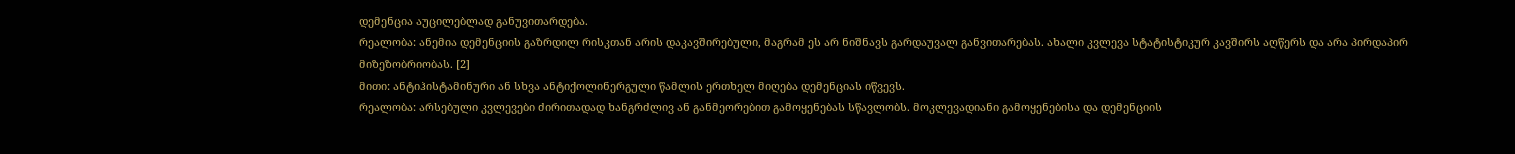დემენცია აუცილებლად განუვითარდება.
რეალობა: ანემია დემენციის გაზრდილ რისკთან არის დაკავშირებული, მაგრამ ეს არ ნიშნავს გარდაუვალ განვითარებას. ახალი კვლევა სტატისტიკურ კავშირს აღწერს და არა პირდაპირ მიზეზობრიობას. [2]
მითი: ანტიჰისტამინური ან სხვა ანტიქოლინერგული წამლის ერთხელ მიღება დემენციას იწვევს.
რეალობა: არსებული კვლევები ძირითადად ხანგრძლივ ან განმეორებით გამოყენებას სწავლობს. მოკლევადიანი გამოყენებისა და დემენციის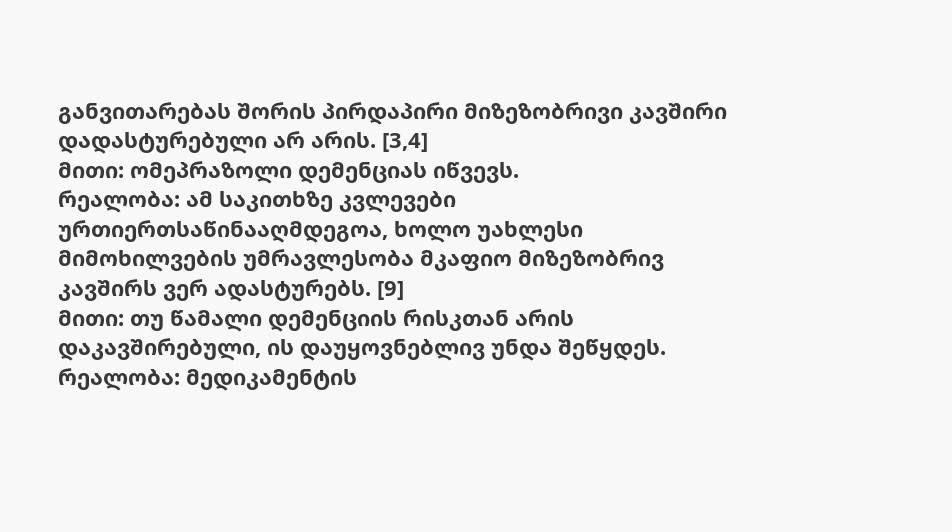განვითარებას შორის პირდაპირი მიზეზობრივი კავშირი დადასტურებული არ არის. [3,4]
მითი: ომეპრაზოლი დემენციას იწვევს.
რეალობა: ამ საკითხზე კვლევები ურთიერთსაწინააღმდეგოა, ხოლო უახლესი მიმოხილვების უმრავლესობა მკაფიო მიზეზობრივ კავშირს ვერ ადასტურებს. [9]
მითი: თუ წამალი დემენციის რისკთან არის დაკავშირებული, ის დაუყოვნებლივ უნდა შეწყდეს.
რეალობა: მედიკამენტის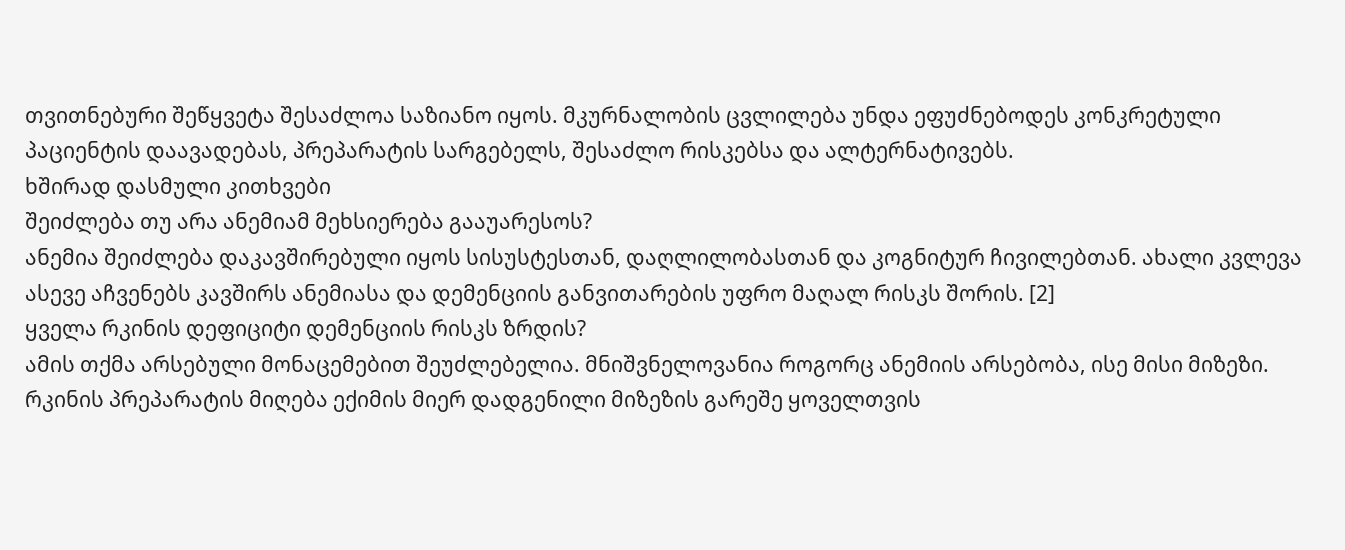თვითნებური შეწყვეტა შესაძლოა საზიანო იყოს. მკურნალობის ცვლილება უნდა ეფუძნებოდეს კონკრეტული პაციენტის დაავადებას, პრეპარატის სარგებელს, შესაძლო რისკებსა და ალტერნატივებს.
ხშირად დასმული კითხვები
შეიძლება თუ არა ანემიამ მეხსიერება გააუარესოს?
ანემია შეიძლება დაკავშირებული იყოს სისუსტესთან, დაღლილობასთან და კოგნიტურ ჩივილებთან. ახალი კვლევა ასევე აჩვენებს კავშირს ანემიასა და დემენციის განვითარების უფრო მაღალ რისკს შორის. [2]
ყველა რკინის დეფიციტი დემენციის რისკს ზრდის?
ამის თქმა არსებული მონაცემებით შეუძლებელია. მნიშვნელოვანია როგორც ანემიის არსებობა, ისე მისი მიზეზი. რკინის პრეპარატის მიღება ექიმის მიერ დადგენილი მიზეზის გარეშე ყოველთვის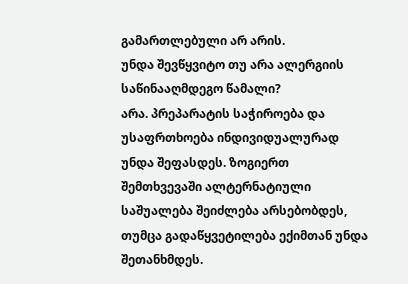გამართლებული არ არის.
უნდა შევწყვიტო თუ არა ალერგიის საწინააღმდეგო წამალი?
არა. პრეპარატის საჭიროება და უსაფრთხოება ინდივიდუალურად უნდა შეფასდეს. ზოგიერთ შემთხვევაში ალტერნატიული საშუალება შეიძლება არსებობდეს, თუმცა გადაწყვეტილება ექიმთან უნდა შეთანხმდეს.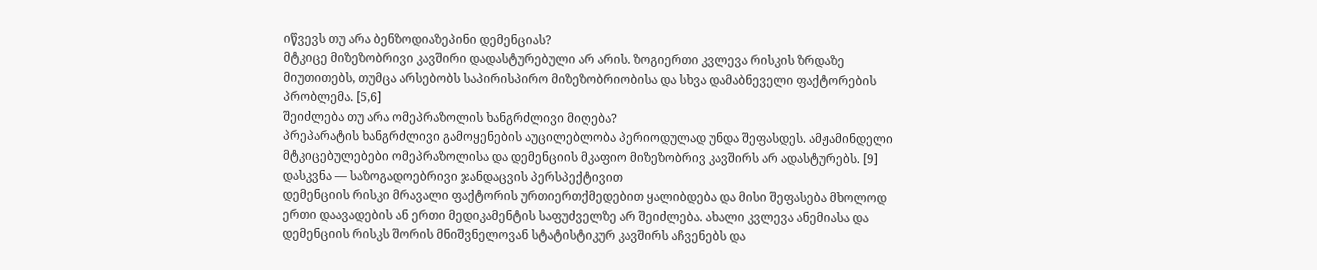იწვევს თუ არა ბენზოდიაზეპინი დემენციას?
მტკიცე მიზეზობრივი კავშირი დადასტურებული არ არის. ზოგიერთი კვლევა რისკის ზრდაზე მიუთითებს, თუმცა არსებობს საპირისპირო მიზეზობრიობისა და სხვა დამაბნეველი ფაქტორების პრობლემა. [5,6]
შეიძლება თუ არა ომეპრაზოლის ხანგრძლივი მიღება?
პრეპარატის ხანგრძლივი გამოყენების აუცილებლობა პერიოდულად უნდა შეფასდეს. ამჟამინდელი მტკიცებულებები ომეპრაზოლისა და დემენციის მკაფიო მიზეზობრივ კავშირს არ ადასტურებს. [9]
დასკვნა — საზოგადოებრივი ჯანდაცვის პერსპექტივით
დემენციის რისკი მრავალი ფაქტორის ურთიერთქმედებით ყალიბდება და მისი შეფასება მხოლოდ ერთი დაავადების ან ერთი მედიკამენტის საფუძველზე არ შეიძლება. ახალი კვლევა ანემიასა და დემენციის რისკს შორის მნიშვნელოვან სტატისტიკურ კავშირს აჩვენებს და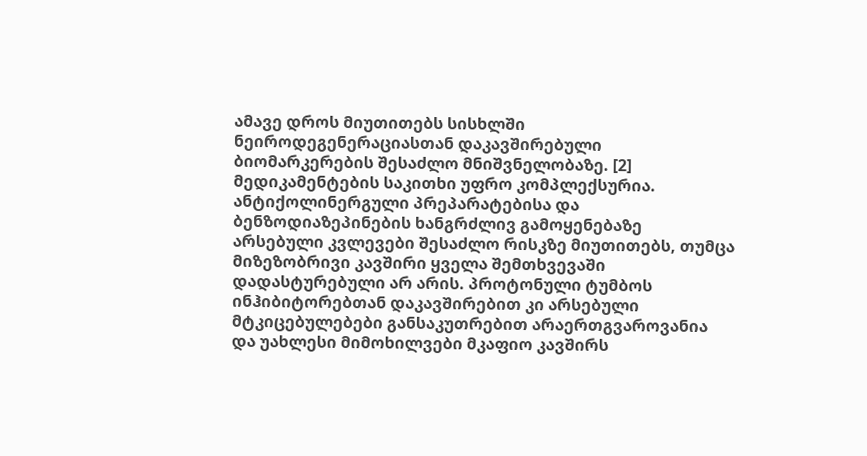ამავე დროს მიუთითებს სისხლში ნეიროდეგენერაციასთან დაკავშირებული ბიომარკერების შესაძლო მნიშვნელობაზე. [2]
მედიკამენტების საკითხი უფრო კომპლექსურია. ანტიქოლინერგული პრეპარატებისა და ბენზოდიაზეპინების ხანგრძლივ გამოყენებაზე არსებული კვლევები შესაძლო რისკზე მიუთითებს, თუმცა მიზეზობრივი კავშირი ყველა შემთხვევაში დადასტურებული არ არის. პროტონული ტუმბოს ინჰიბიტორებთან დაკავშირებით კი არსებული მტკიცებულებები განსაკუთრებით არაერთგვაროვანია და უახლესი მიმოხილვები მკაფიო კავშირს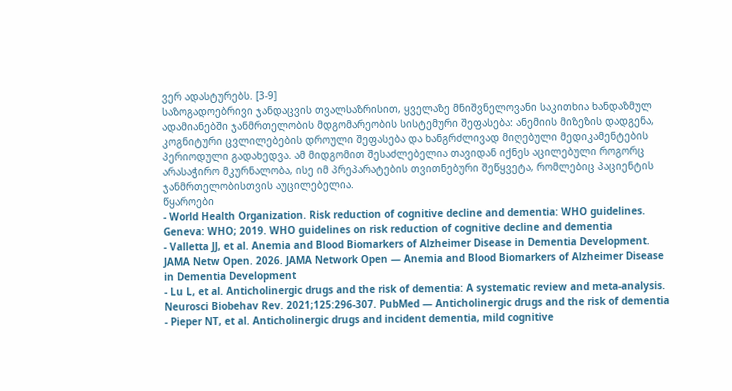ვერ ადასტურებს. [3-9]
საზოგადოებრივი ჯანდაცვის თვალსაზრისით, ყველაზე მნიშვნელოვანი საკითხია ხანდაზმულ ადამიანებში ჯანმრთელობის მდგომარეობის სისტემური შეფასება: ანემიის მიზეზის დადგენა, კოგნიტური ცვლილებების დროული შეფასება და ხანგრძლივად მიღებული მედიკამენტების პერიოდული გადახედვა. ამ მიდგომით შესაძლებელია თავიდან იქნეს აცილებული როგორც არასაჭირო მკურნალობა, ისე იმ პრეპარატების თვითნებური შეწყვეტა, რომლებიც პაციენტის ჯანმრთელობისთვის აუცილებელია.
წყაროები
- World Health Organization. Risk reduction of cognitive decline and dementia: WHO guidelines. Geneva: WHO; 2019. WHO guidelines on risk reduction of cognitive decline and dementia
- Valletta JJ, et al. Anemia and Blood Biomarkers of Alzheimer Disease in Dementia Development. JAMA Netw Open. 2026. JAMA Network Open — Anemia and Blood Biomarkers of Alzheimer Disease in Dementia Development
- Lu L, et al. Anticholinergic drugs and the risk of dementia: A systematic review and meta-analysis. Neurosci Biobehav Rev. 2021;125:296-307. PubMed — Anticholinergic drugs and the risk of dementia
- Pieper NT, et al. Anticholinergic drugs and incident dementia, mild cognitive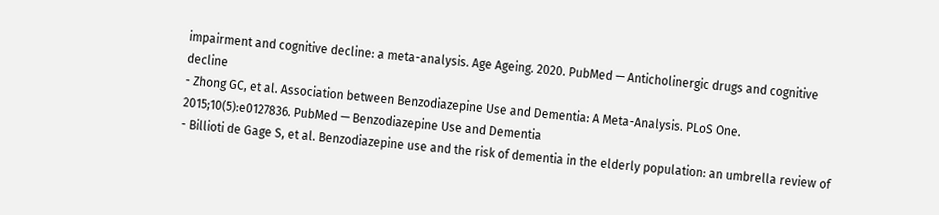impairment and cognitive decline: a meta-analysis. Age Ageing. 2020. PubMed — Anticholinergic drugs and cognitive decline
- Zhong GC, et al. Association between Benzodiazepine Use and Dementia: A Meta-Analysis. PLoS One. 2015;10(5):e0127836. PubMed — Benzodiazepine Use and Dementia
- Billioti de Gage S, et al. Benzodiazepine use and the risk of dementia in the elderly population: an umbrella review of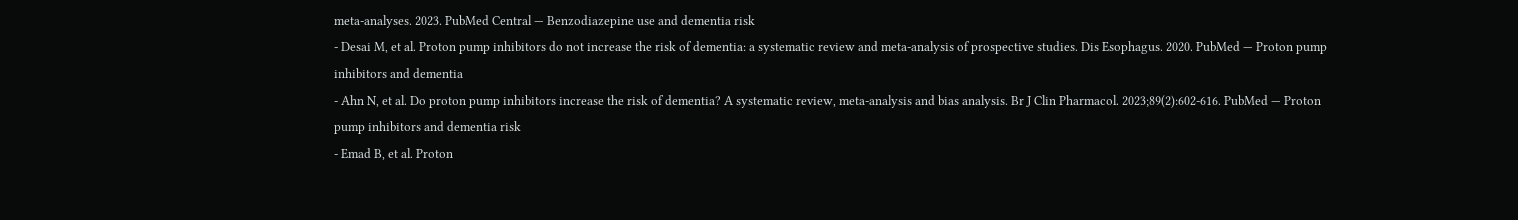meta-analyses. 2023. PubMed Central — Benzodiazepine use and dementia risk
- Desai M, et al. Proton pump inhibitors do not increase the risk of dementia: a systematic review and meta-analysis of prospective studies. Dis Esophagus. 2020. PubMed — Proton pump inhibitors and dementia
- Ahn N, et al. Do proton pump inhibitors increase the risk of dementia? A systematic review, meta-analysis and bias analysis. Br J Clin Pharmacol. 2023;89(2):602-616. PubMed — Proton pump inhibitors and dementia risk
- Emad B, et al. Proton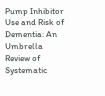Pump Inhibitor Use and Risk of Dementia: An Umbrella Review of Systematic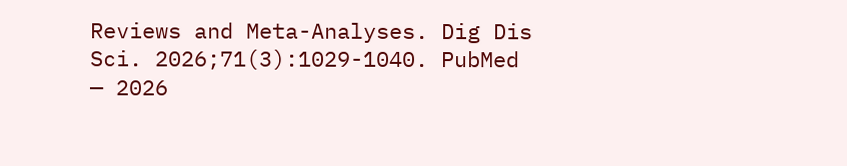Reviews and Meta-Analyses. Dig Dis Sci. 2026;71(3):1029-1040. PubMed — 2026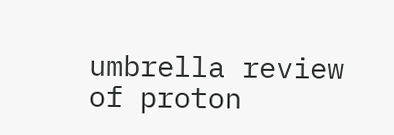umbrella review of proton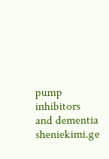pump inhibitors and dementia
sheniekimi.ge